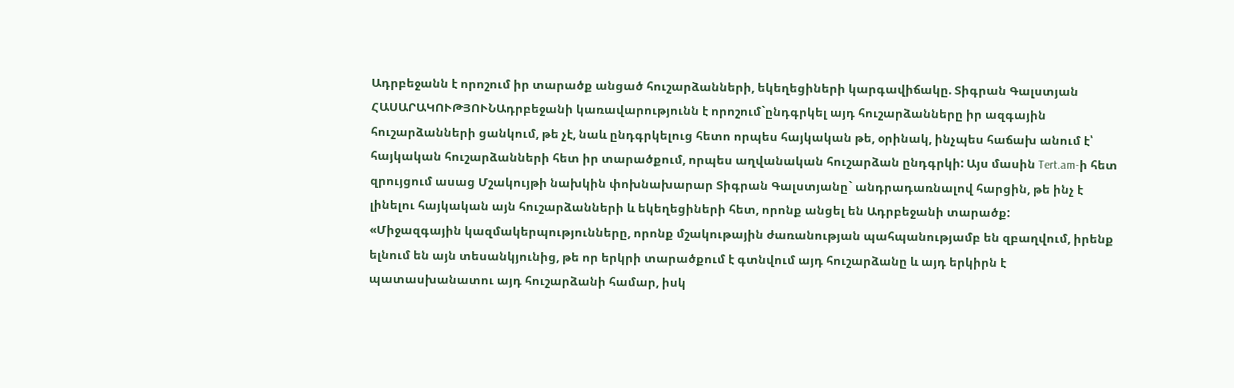Ադրբեջանն է որոշում իր տարածք անցած հուշարձանների, եկեղեցիների կարգավիճակը. Տիգրան Գալստյան
ՀԱՍԱՐԱԿՈՒԹՅՈՒՆԱդրբեջանի կառավարությունն է որոշում`ընդգրկել այդ հուշարձանները իր ազգային հուշարձանների ցանկում, թե չէ, նաև ընդգրկելուց հետո որպես հայկական թե, օրինակ, ինչպես հաճախ անում է՝ հայկական հուշարձանների հետ իր տարածքում, որպես աղվանական հուշարձան ընդգրկի: Այս մասին Tert.am-ի հետ զրույցում ասաց Մշակույթի նախկին փոխնախարար Տիգրան Գալստյանը` անդրադառնալով հարցին, թե ինչ է լինելու հայկական այն հուշարձանների և եկեղեցիների հետ, որոնք անցել են Ադրբեջանի տարածք:
«Միջազգային կազմակերպությունները, որոնք մշակութային ժառանության պահպանությամբ են զբաղվում, իրենք ելնում են այն տեսանկյունից, թե որ երկրի տարածքում է գտնվում այդ հուշարձանը և այդ երկիրն է պատասխանատու այդ հուշարձանի համար, իսկ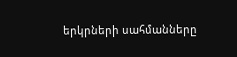երկրների սահմանները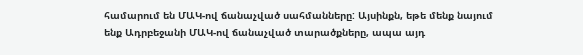համարում են ՄԱԿ-ով ճանաչված սահմանները: Այսինքն, եթե մենք նայում ենք Ադրբեջանի ՄԱԿ-ով ճանաչված տարածքները, ապա այդ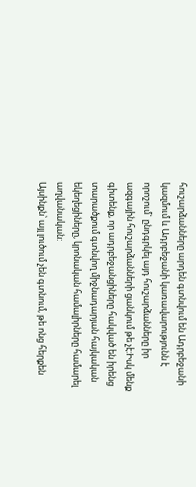հուշարձանները արդեն գտնվում են Ադրբեջանի կազմում և Ադրբեջանի կառավարությունն է որոշում` ընդգրկել այդ հուշարձանները իր ազգային հուշարձանների ցանկում թե չէ:Իսկ մենք գիտենք, որ ադրբեջանցիները հակված են իրենց տարածքում գտնվող միջնադարյան հայկական եկեղեցիները, կրոնական համալիրները համարել աղվանական:
Այսինքն՝ այլ լուծում չեն գտնում, թե ոնց հերքեն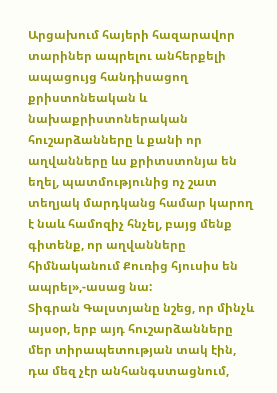Արցախում հայերի հազարավոր տարիներ ապրելու անհերքելի ապացույց հանդիսացող քրիստոնեական և նախաքրիստոներական հուշարձանները և քանի որ աղվանները ևս քրիտստոնյա են եղել, պատմությունից ոչ շատ տեղյակ մարդկանց համար կարող է նաև համոզիչ հնչել, բայց մենք գիտենք, որ աղվանները հիմնականում Քուռից հյուսիս են ապրել»,-ասաց նա:
Տիգրան Գալստյանը նշեց, որ մինչև այսօր, երբ այդ հուշարձանները մեր տիրապետության տակ էին, դա մեզ չէր անհանգստացնում,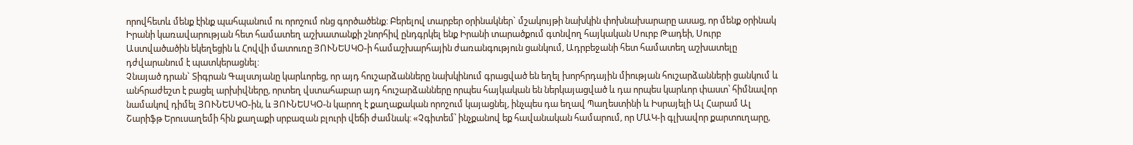որովհետև մենք էինք պահպանում ու որոշում ոնց գործածենք: Բերելով տարբեր օրինակներ` մշակույթի նախկին փոխնախարարը ասաց, որ մենք օրինակ Իրանի կառավարության հետ համատեղ աշխատանքի շնորհիվ ընդգրկել ենք Իրանի տարածքում գտնվող հայկական Սուրբ Թադեի, Սուրբ Աստվածածին եկեղեցին և Հովվի մատուռը ՅՈՒՆԵՍԿՕ-ի համաշխարհային ժառանգություն ցանկում, Ադրբեջանի հետ համատեղ աշխատելը դժվարանում է պատկերացնել:
Չնայած դրան` Տիգրան Գալստյանը կարևորեց, որ այդ հուշարձանները նախկինում գրացված են եղել խորհրդային միության հուշարձանների ցանկում և անհրաժեշտ է բացել արխիվները, որտեղ վստահաբար այդ հուշարձանները որպես հայկական են ներկայացված և դա որպես կարևոր փաստ՝ հիմնավոր նամակով դիմել ՅՈՒՆԵՍԿՕ-ին, և ՅՈՒՆԵՍԿՕ-ն կարող է քաղաքական որոշում կայացնել, ինչպես դա եղավ Պաղեստինի և Իսրայելի Ալ Հարամ Ալ Շարիֆթ Երուսաղեմի հին քաղաքի սրբազան բլուրի վեճի ժամնակ: «Չգիտեմ՝ ինչքանով եք հավանական համարում, որ ՄԱԿ-ի գլխավոր քարտուղարը,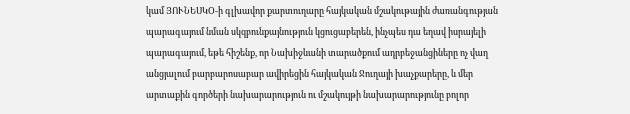կամ ՅՈՒՆԵՍԿՕ-ի գլխավոր քարտուղարը հայկական մշակութային ժառանգության պարագայում նման սկզբունքայնություն կցուցաբերեն, ինչպես դա եղավ իսրայելի պարագայում, եթե հիշենք, որ Նախիջևանի տարածքում ադրբեջանցիները ոչ վաղ անցյալում բարբարոսաբար ավիրեցին հայկական Ջուղայի խաչքարերը, և մեր արտաքին գործերի նախարարություն ու մշակույթի նախարարությունը բոլոր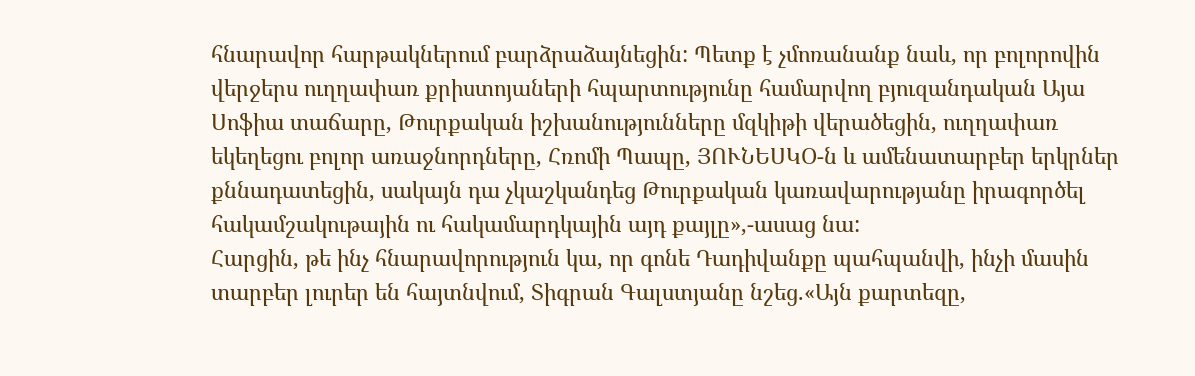հնարավոր հարթակներում բարձրաձայնեցին: Պետք է չմոռանանք նաև, որ բոլորովին վերջերս ուղղափառ քրիստոյաների հպարտությունը համարվող բյուզանդական Այա Սոֆիա տաճարը, Թուրքական իշխանությունները մզկիթի վերածեցին, ուղղափառ եկեղեցու բոլոր առաջնորդները, Հռոմի Պապը, ՅՈՒՆԵՍԿՕ-ն և ամենատարբեր երկրներ քննադատեցին, սակայն դա չկաշկանդեց Թուրքական կառավարությանը իրագործել հակամշակութային ու հակամարդկային այդ քայլը»,-ասաց նա:
Հարցին, թե ինչ հնարավորություն կա, որ գոնե Դադիվանքը պահպանվի, ինչի մասին տարբեր լուրեր են հայտնվում, Տիգրան Գալստյանը նշեց.«Այն քարտեզը,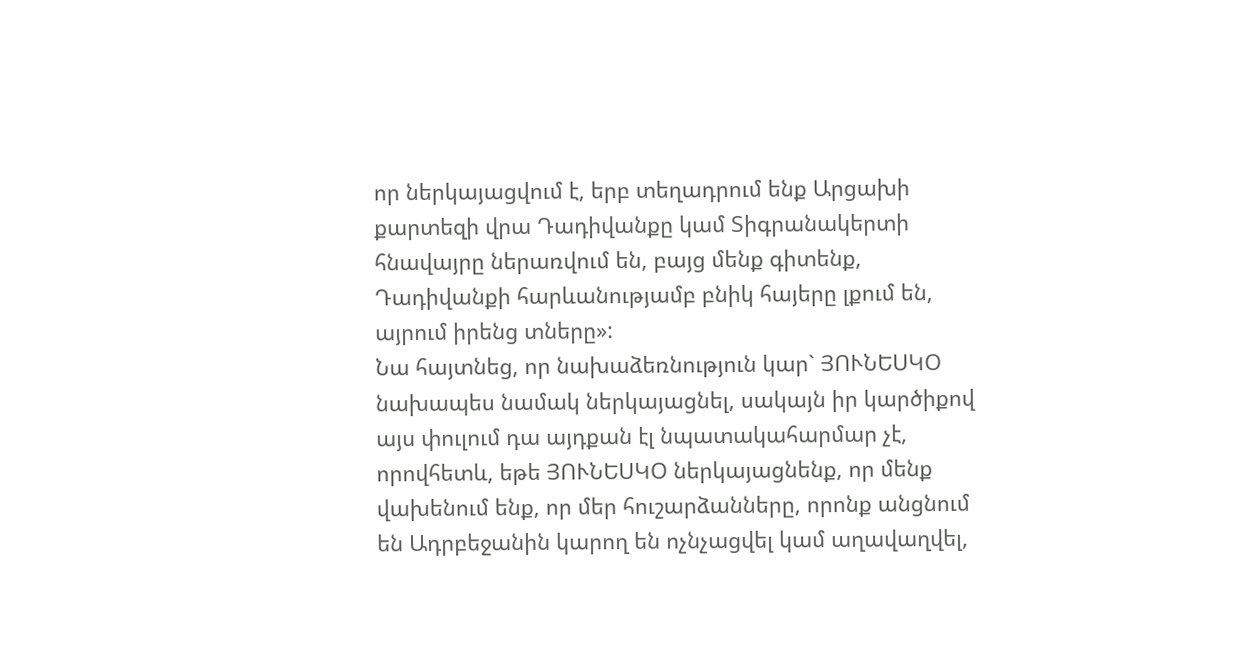որ ներկայացվում է, երբ տեղադրում ենք Արցախի քարտեզի վրա Դադիվանքը կամ Տիգրանակերտի հնավայրը ներառվում են, բայց մենք գիտենք, Դադիվանքի հարևանությամբ բնիկ հայերը լքում են, այրում իրենց տները»:
Նա հայտնեց, որ նախաձեռնություն կար` ՅՈՒՆԵՍԿՕ նախապես նամակ ներկայացնել, սակայն իր կարծիքով այս փուլում դա այդքան էլ նպատակահարմար չէ, որովհետև, եթե ՅՈՒՆԵՍԿՕ ներկայացնենք, որ մենք վախենում ենք, որ մեր հուշարձանները, որոնք անցնում են Ադրբեջանին կարող են ոչնչացվել կամ աղավաղվել,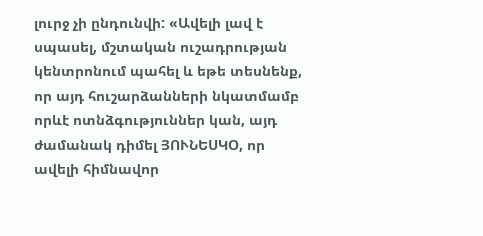լուրջ չի ընդունվի: «Ավելի լավ է սպասել, մշտական ուշադրության կենտրոնում պահել և եթե տեսնենք, որ այդ հուշարձանների նկատմամբ որևէ ոտնձգություններ կան, այդ ժամանակ դիմել ՅՈՒՆԵՍԿՕ, որ ավելի հիմնավոր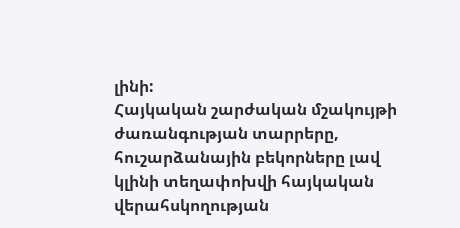լինի:
Հայկական շարժական մշակույթի ժառանգության տարրերը, հուշարձանային բեկորները լավ կլինի տեղափոխվի հայկական վերահսկողության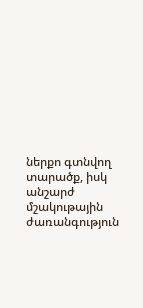ներքո գտնվող տարածք, իսկ անշարժ մշակութային ժառանգություն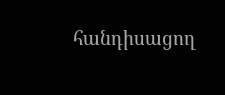հանդիսացող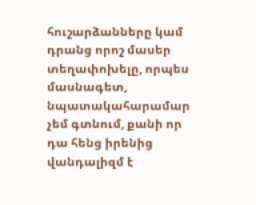հուշարձանները կամ դրանց որոշ մասեր տեղափոխելը, որպես մասնագետ, նպատակահարամար չեմ գտնում, քանի որ դա հենց իրենից վանդալիզմ է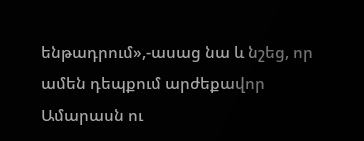ենթադրում»,-ասաց նա և նշեց, որ ամեն դեպքում արժեքավոր Ամարասն ու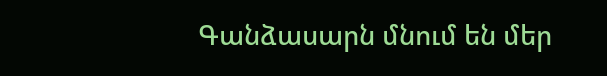Գանձասարն մնում են մեր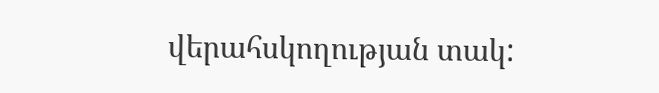վերահսկողության տակ: